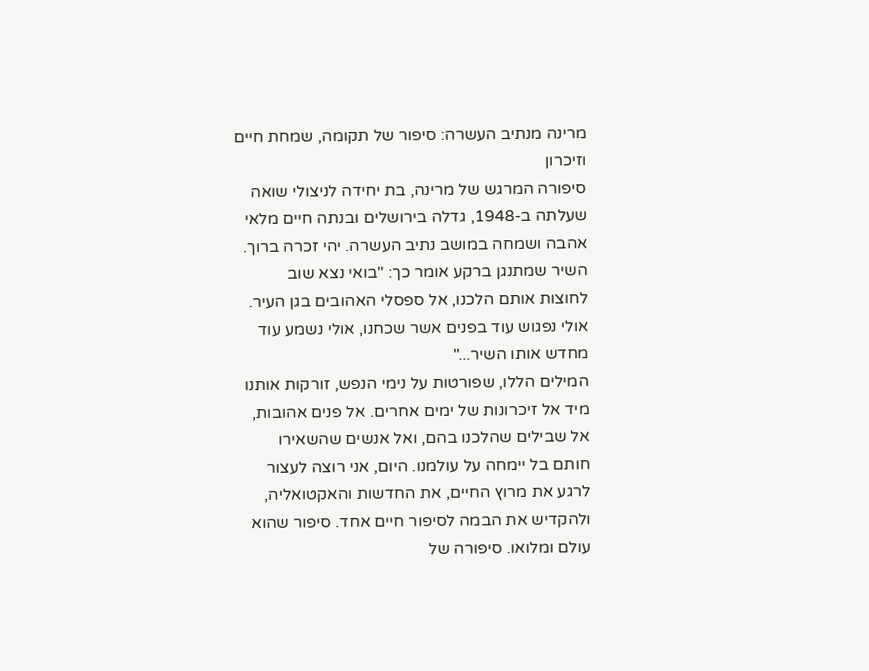מרינה מנתיב העשרה: סיפור של תקומה, שמחת חיים וזיכרון
סיפורה המרגש של מרינה, בת יחידה לניצולי שואה שעלתה ב-1948, גדלה בירושלים ובנתה חיים מלאי אהבה ושמחה במושב נתיב העשרה. יהי זכרה ברוך.
השיר שמתנגן ברקע אומר כך: "בואי נצא שוב לחוצות אותם הלכנו, אל ספסלי האהובים בגן העיר. אולי נפגוש עוד בפנים אשר שכחנו, אולי נשמע עוד מחדש אותו השיר..."
המילים הללו, שפורטות על נימי הנפש, זורקות אותנו מיד אל זיכרונות של ימים אחרים. אל פנים אהובות, אל שבילים שהלכנו בהם, ואל אנשים שהשאירו חותם בל יימחה על עולמנו. היום, אני רוצה לעצור לרגע את מרוץ החיים, את החדשות והאקטואליה, ולהקדיש את הבמה לסיפור חיים אחד. סיפור שהוא עולם ומלואו. סיפורה של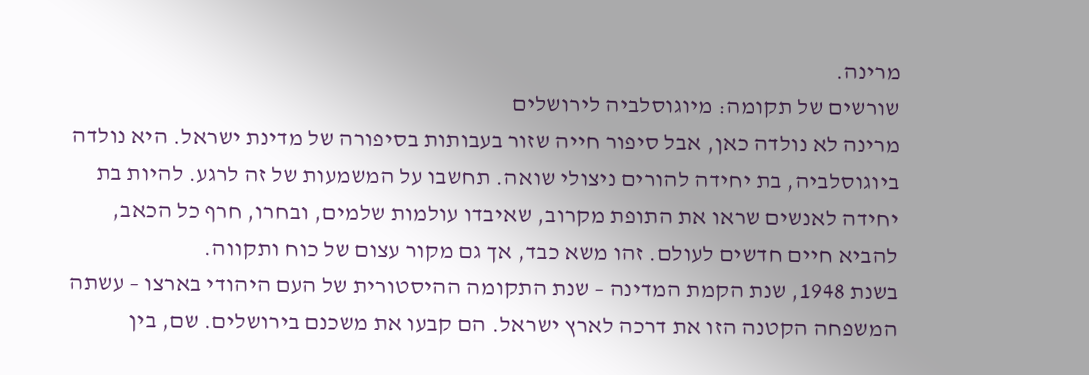מרינה.
שורשים של תקומה: מיוגוסלביה לירושלים
מרינה לא נולדה כאן, אבל סיפור חייה שזור בעבותות בסיפורה של מדינת ישראל. היא נולדה ביוגוסלביה, בת יחידה להורים ניצולי שואה. תחשבו על המשמעות של זה לרגע. להיות בת יחידה לאנשים שראו את התופת מקרוב, שאיבדו עולמות שלמים, ובחרו, חרף כל הכאב, להביא חיים חדשים לעולם. זהו משא כבד, אך גם מקור עצום של כוח ותקווה.
בשנת 1948, שנת הקמת המדינה – שנת התקומה ההיסטורית של העם היהודי בארצו – עשתה המשפחה הקטנה הזו את דרכה לארץ ישראל. הם קבעו את משכנם בירושלים. שם, בין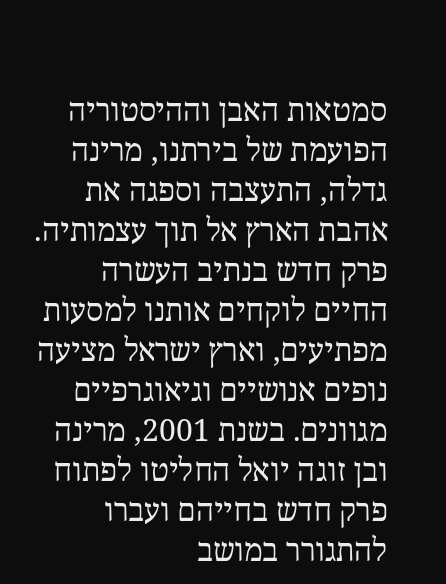סמטאות האבן וההיסטוריה הפועמת של בירתנו, מרינה גדלה, התעצבה וספגה את אהבת הארץ אל תוך עצמותיה.
פרק חדש בנתיב העשרה
החיים לוקחים אותנו למסעות מפתיעים, וארץ ישראל מציעה נופים אנושיים וגיאוגרפיים מגוונים. בשנת 2001, מרינה ובן זוגה יואל החליטו לפתוח פרק חדש בחייהם ועברו להתגורר במושב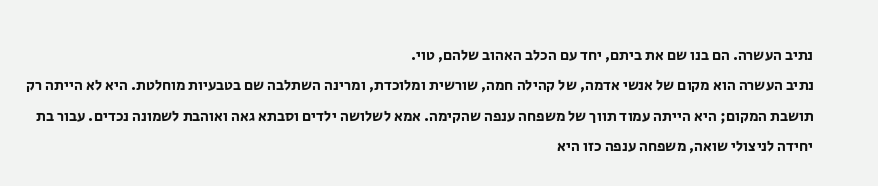נתיב העשרה. הם בנו שם את ביתם, יחד עם הכלב האהוב שלהם, טוי.
נתיב העשרה הוא מקום של אנשי אדמה, של קהילה חמה, שורשית ומלוכדת, ומרינה השתלבה שם בטבעיות מוחלטת. היא לא הייתה רק תושבת המקום; היא הייתה עמוד תווך של משפחה ענפה שהקימה. אמא לשלושה ילדים וסבתא גאה ואוהבת לשמונה נכדים. עבור בת יחידה לניצולי שואה, משפחה ענפה כזו היא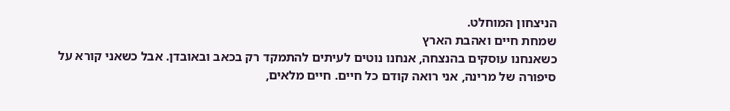הניצחון המוחלט.
שמחת חיים ואהבת הארץ
כשאנחנו עוסקים בהנצחה, אנחנו נוטים לעיתים להתמקד רק בכאב ובאובדן. אבל כשאני קורא על סיפורה של מרינה, אני רואה קודם כל חיים. חיים מלאים,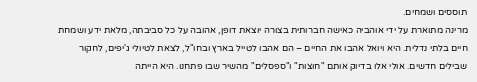תוססים ושמחים.
מרינה מתוארת על ידי אוהביה כאישה חברותית בצורה יוצאת דופן, אהובה על כל סביבתה, מלאת ידע ושמחת חיים בלתי נדלית. היא ויואל אהבו את החיים – הם אהבו לטייל בארץ ובחו"ל, לצאת לטיולי ג'יפים, לחקור שבילים חדשים. אולי אלו בדיוק אותם "חוצות" ו"ספסלים" מהשיר שבו פתחנו. היא הייתה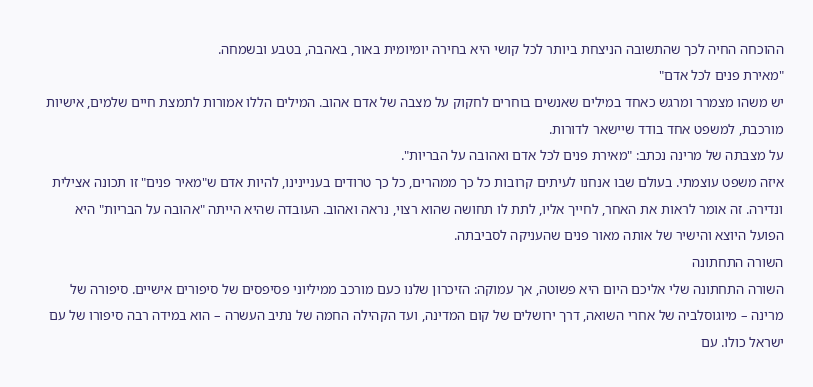ההוכחה החיה לכך שהתשובה הניצחת ביותר לכל קושי היא בחירה יומיומית באור, באהבה, בטבע ובשמחה.
"מאירת פנים לכל אדם"
יש משהו מצמרר ומרגש כאחד במילים שאנשים בוחרים לחקוק על מצבה של אדם אהוב. המילים הללו אמורות לתמצת חיים שלמים, אישיות מורכבת, למשפט אחד בודד שיישאר לדורות.
על מצבתה של מרינה נכתב: "מאירת פנים לכל אדם ואהובה על הבריות".
איזה משפט עוצמתי. בעולם שבו אנחנו לעיתים קרובות כל כך ממהרים, כל כך טרודים בעניינינו, להיות אדם ש"מאיר פנים" זו תכונה אצילית ונדירה. זה אומר לראות את האחר, לחייך אליו, לתת לו תחושה שהוא רצוי, נראה ואהוב. העובדה שהיא הייתה "אהובה על הבריות" היא הפועל היוצא והישיר של אותה מאור פנים שהעניקה לסביבתה.
השורה התחתונה
השורה התחתונה שלי אליכם היום היא פשוטה, אך עמוקה: הזיכרון שלנו כעם מורכב ממיליוני פסיפסים של סיפורים אישיים. סיפורה של מרינה – מיוגוסלביה של אחרי השואה, דרך ירושלים של קום המדינה, ועד הקהילה החמה של נתיב העשרה – הוא במידה רבה סיפורו של עם ישראל כולו. עם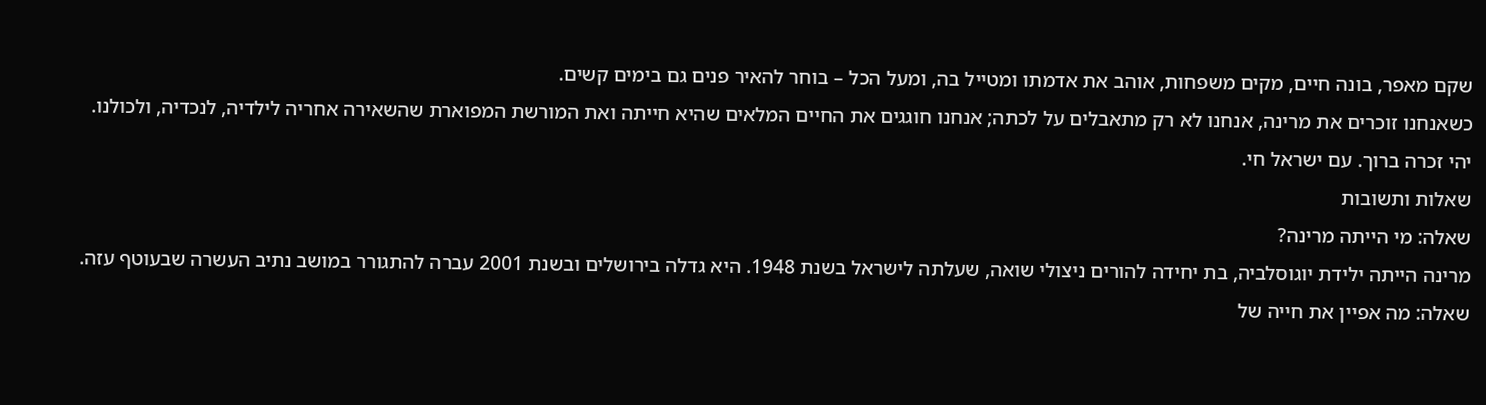שקם מאפר, בונה חיים, מקים משפחות, אוהב את אדמתו ומטייל בה, ומעל הכל – בוחר להאיר פנים גם בימים קשים.
כשאנחנו זוכרים את מרינה, אנחנו לא רק מתאבלים על לכתה; אנחנו חוגגים את החיים המלאים שהיא חייתה ואת המורשת המפוארת שהשאירה אחריה לילדיה, לנכדיה, ולכולנו.
יהי זכרה ברוך. עם ישראל חי.
שאלות ותשובות
שאלה: מי הייתה מרינה?
מרינה הייתה ילידת יוגוסלביה, בת יחידה להורים ניצולי שואה, שעלתה לישראל בשנת 1948. היא גדלה בירושלים ובשנת 2001 עברה להתגורר במושב נתיב העשרה שבעוטף עזה.
שאלה: מה אפיין את חייה של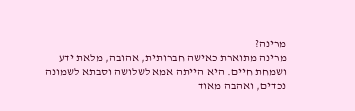מרינה?
מרינה מתוארת כאישה חברותית, אהובה, מלאת ידע ושמחת חיים. היא הייתה אמא לשלושה וסבתא לשמונה נכדים, ואהבה מאוד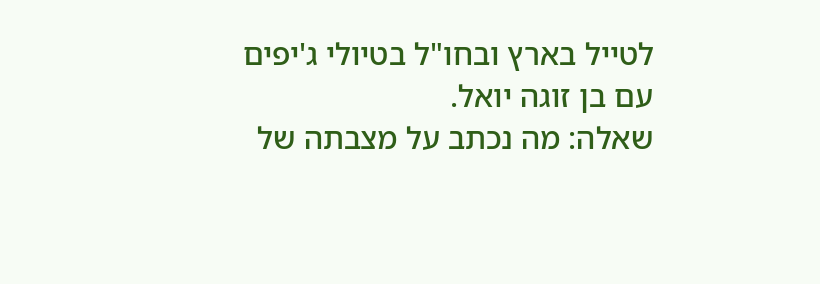לטייל בארץ ובחו"ל בטיולי ג'יפים עם בן זוגה יואל.
שאלה: מה נכתב על מצבתה של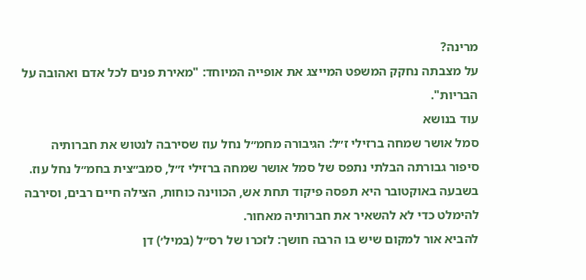מרינה?
על מצבתה נחקק המשפט המייצג את אופייה המיוחד: "מאירת פנים לכל אדם ואהובה על הבריות".
עוד בנושא
סמל אושר שמחה ברזילי ז״ל: הגיבורה מחמ״ל נחל עוז שסירבה לנטוש את חברותיה
סיפור גבורתה הבלתי נתפס של סמל אושר שמחה ברזילי ז״ל, סמב״צית בחמ״ל נחל עוז. בשבעה באוקטובר היא תפסה פיקוד תחת אש, הכווינה כוחות, הצילה חיים רבים, וסירבה להימלט כדי לא להשאיר את חברותיה מאחור.
להביא אור למקום שיש בו הרבה חושך: לזכרו של רס״ל (במיל׳) דן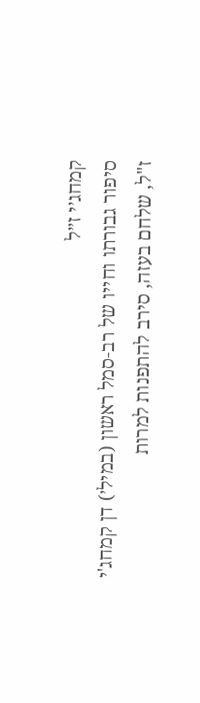קמחג׳י ז״ל
סיפור גבורתו וחייו של רב-סמל ראשון (במיל׳) דן קמחג'י ז"ל, שלחם בעזה, סירב להתפנות למרות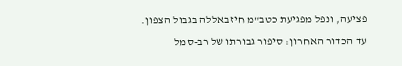פציעה, ונפל מפגיעת כטב"מ חיזבאללה בגבול הצפון.
עד הכדור האחרון: סיפור גבורתו של רב-סמל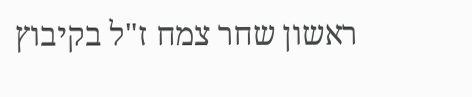ראשון שחר צמח ז"ל בקיבוץ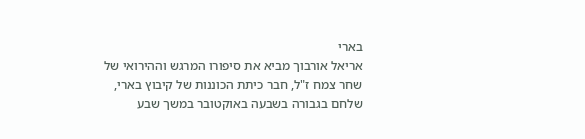בארי
אריאל אורבוך מביא את סיפורו המרגש וההירואי של שחר צמח ז"ל, חבר כיתת הכוננות של קיבוץ בארי, שלחם בגבורה בשבעה באוקטובר במשך שבע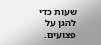שעות כדי להגן על פצועים.